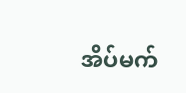အိပ်မက်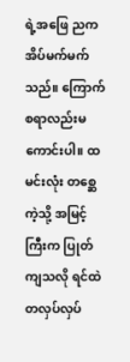ရဲ့အဖြေ ညက အိပ်မက်မက်သည်။ ကြောက်စရာလည်းမကောင်းပါ။ ထမင်းလုံး တစ္ဆေကဲ့သို့ အမြင့်ကြီးက ပြုတ်ကျသလို ရင်ထဲ တလှပ်လှပ်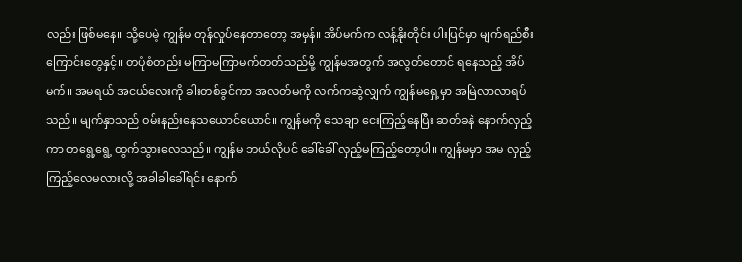လည်း ဖြစ်မနေ။ သို့ပေမဲ့ ကျွန်မ တုန်လှုပ်နေတာတော့ အမှန်။ အိပ်မက်က လန့်နိုးတိုင်း ပါးပြင်မှာ မျက်ရည်စီးကြောင်းတွေနှင့်။ တပုံစံတည်း မကြာမကြာမက်တတ်သည်မို့ ကျွန်မအတွက် အလွတ်တောင် ရနေသည့် အိပ်မက်။ အမရယ် အငယ်လေးကို ခါးတစ်ခွင်ကာ အလတ်မကို လက်ကဆွဲလျှက် ကျွန်မရှေ့မှာ အမြဲလာလာရပ်သည်။ မျက်နှာသည် ဝမ်းနည်းနေသယောင်ယောင်။ ကျွန်မကို သေချာ ငေးကြည့်နေပြီး ဆတ်ခနဲ နောက်လှည့်ကာ တရွေ့ရွေ့ ထွက်သွားလေသည်။ ကျွန်မ ဘယ်လိုပင် ခေါ်ခေါ် လှည့်မကြည့်တော့ပါ။ ကျွန်မမှာ အမ လှည့်ကြည့်လေမလားလို့ အခါခါခေါ်ရင်း နောက်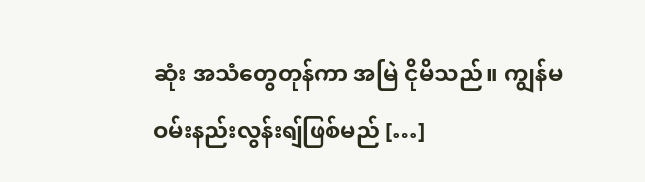ဆုံး အသံတွေတုန်ကာ အမြဲ ငိုမိသည်။ ကျွန်မ ဝမ်းနည်းလွန်းရျ်ဖြစ်မည် […]